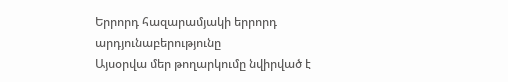Երրորդ հազարամյակի երրորդ արդյունաբերությունը
Այսօրվա մեր թողարկումը նվիրված է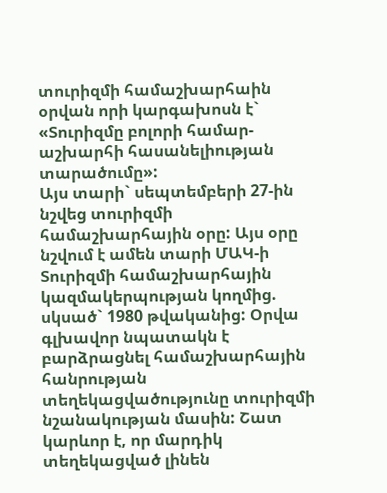տուրիզմի համաշխարհաին օրվան որի կարգախոսն է` «Տուրիզմը բոլորի համար-աշխարհի հասանելիության տարածումը»:
Այս տարի` սեպտեմբերի 27-ին նշվեց տուրիզմի համաշխարհային օրը: Այս օրը նշվում է ամեն տարի ՄԱԿ-ի Տուրիզմի համաշխարհային կազմակերպության կողմից. սկսած` 1980 թվականից: Օրվա գլխավոր նպատակն է բարձրացնել համաշխարհային հանրության տեղեկացվածությունը տուրիզմի նշանակության մասին: Շատ կարևոր է, որ մարդիկ տեղեկացված լինեն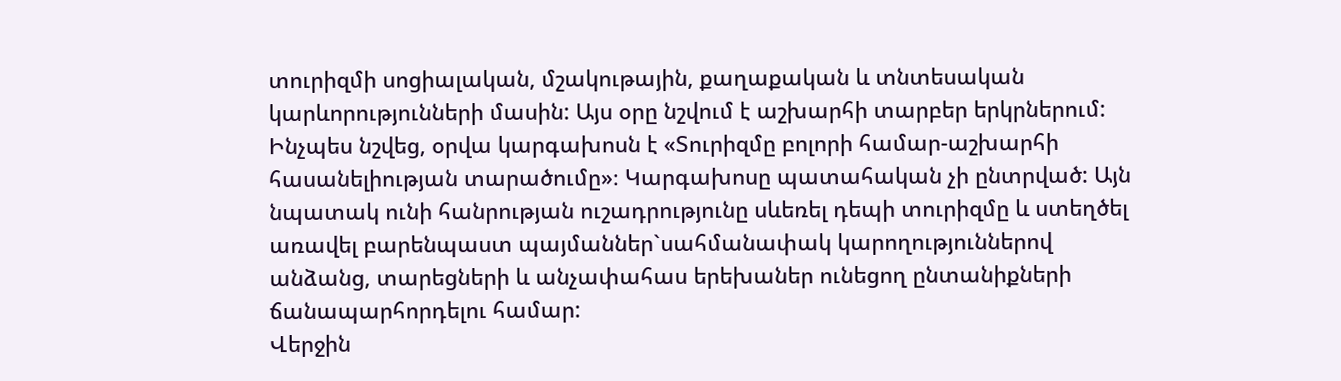տուրիզմի սոցիալական, մշակութային, քաղաքական և տնտեսական կարևորությունների մասին: Այս օրը նշվում է աշխարհի տարբեր երկրներում: Ինչպես նշվեց, օրվա կարգախոսն է «Տուրիզմը բոլորի համար-աշխարհի հասանելիության տարածումը»։ Կարգախոսը պատահական չի ընտրված: Այն նպատակ ունի հանրության ուշադրությունը սևեռել դեպի տուրիզմը և ստեղծել առավել բարենպաստ պայմաններ`սահմանափակ կարողություններով անձանց, տարեցների և անչափահաս երեխաներ ունեցող ընտանիքների ճանապարհորդելու համար:
Վերջին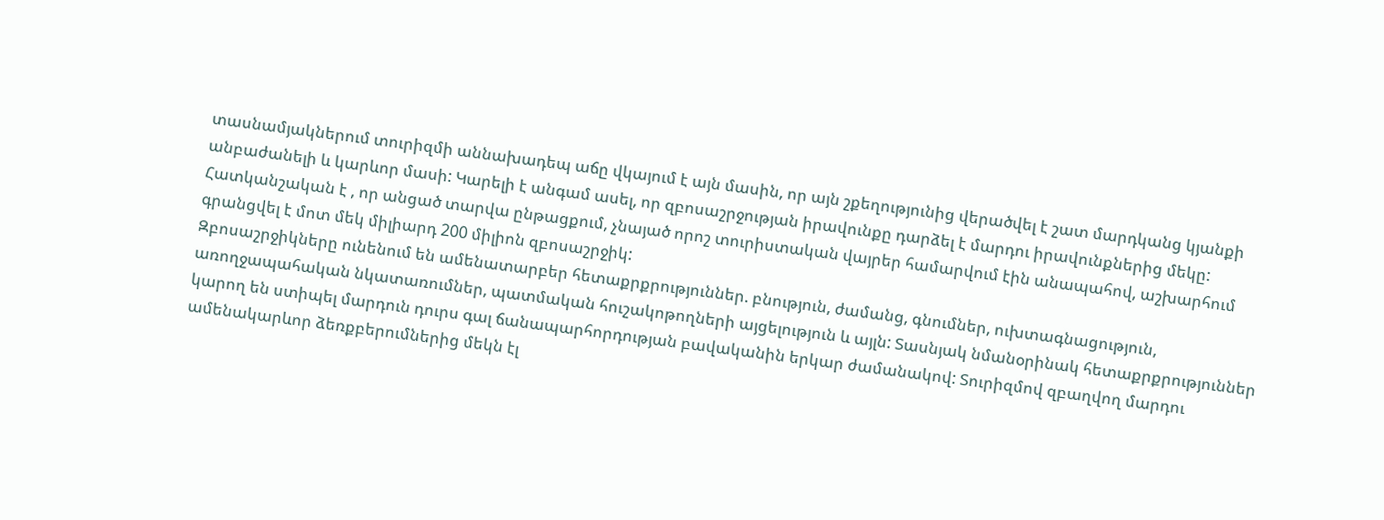տասնամյակներում տուրիզմի աննախադեպ աճը վկայում է այն մասին, որ այն շքեղությունից վերածվել է շատ մարդկանց կյանքի անբաժանելի և կարևոր մասի: Կարելի է անգամ ասել, որ զբոսաշրջության իրավունքը դարձել է մարդու իրավունքներից մեկը: Հատկանշական է , որ անցած տարվա ընթացքում, չնայած որոշ տուրիստական վայրեր համարվում էին անապահով, աշխարհում գրանցվել է մոտ մեկ միլիարդ 200 միլիոն զբոսաշրջիկ:
Զբոսաշրջիկները ունենում են ամենատարբեր հետաքրքրություններ. բնություն, ժամանց, գնումներ, ուխտագնացություն, առողջապահական նկատառումներ, պատմական հուշակոթողների այցելություն և այլն: Տասնյակ նմանօրինակ հետաքրքրություններ կարող են ստիպել մարդուն դուրս գալ ճանապարհորդության բավականին երկար ժամանակով: Տուրիզմով զբաղվող մարդու ամենակարևոր ձեռքբերումներից մեկն էլ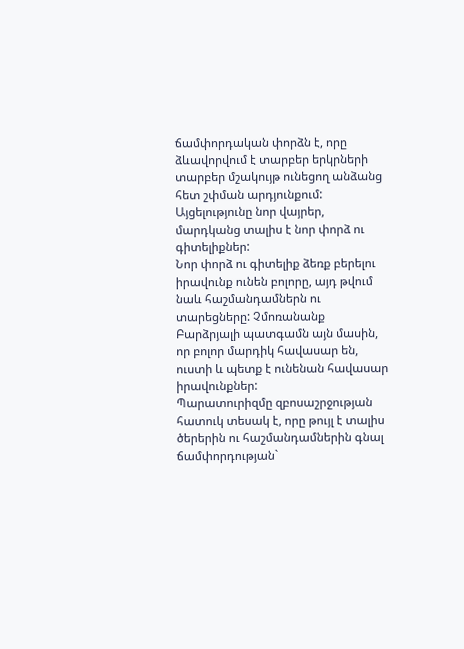ճամփորդական փորձն է, որը ձևավորվում է տարբեր երկրների տարբեր մշակույթ ունեցող անձանց հետ շփման արդյունքում: Այցելությունը նոր վայրեր, մարդկանց տալիս է նոր փորձ ու գիտելիքներ:
Նոր փորձ ու գիտելիք ձեռք բերելու իրավունք ունեն բոլորը, այդ թվում նաև հաշմանդամներն ու տարեցները: Չմոռանանք Բարձրյալի պատգամն այն մասին, որ բոլոր մարդիկ հավասար են, ուստի և պետք է ունենան հավասար իրավունքներ:
Պարատուրիզմը զբոսաշրջության հատուկ տեսակ է, որը թույլ է տալիս ծերերին ու հաշմանդամներին գնալ ճամփորդության`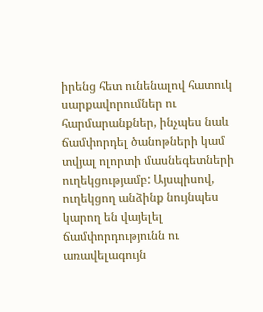իրենց հետ ունենալով հատուկ սարքավորումներ ու հարմարանքներ, ինչպես նաև ճամփորդել ծանոթների կամ տվյալ ոլորտի մասնեգետների ուղեկցությամբ: Այսպիսով, ուղեկցող անձինք նույնպես կարող են վայելել ճամփորդությունն ու առավելագույն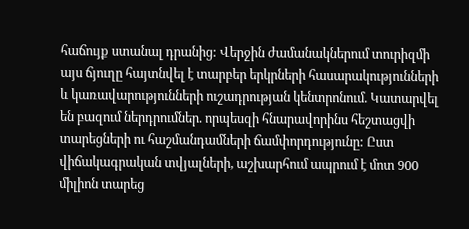հաճույք ստանալ դրանից: Վերջին ժամանակներում տուրիզմի այս ճյուղը հայտնվել է տարբեր երկրների հասարակությունների և կառավարությունների ուշադրության կենտրոնում. Կատարվել են բազում ներդրումներ. որպեսզի հնարավորինս հեշտացվի տարեցների ու հաշմանդամների ճամփորդությունը: Ըստ վիճակագրական տվյալների, աշխարհում ապրում է մոտ 900 միլիոն տարեց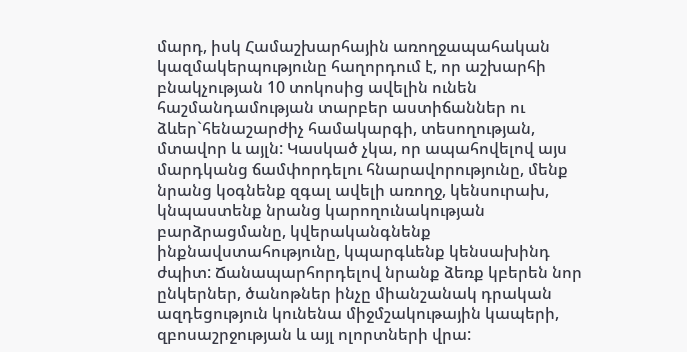մարդ, իսկ Համաշխարհային առողջապահական կազմակերպությունը հաղորդում է, որ աշխարհի բնակչության 10 տոկոսից ավելին ունեն հաշմանդամության տարբեր աստիճաններ ու ձևեր`հենաշարժիչ համակարգի, տեսողության, մտավոր և այլն: Կասկած չկա, որ ապահովելով այս մարդկանց ճամփորդելու հնարավորությունը, մենք նրանց կօգնենք զգալ ավելի առողջ, կենսուրախ, կնպաստենք նրանց կարողունակության բարձրացմանը, կվերականգնենք ինքնավստահությունը, կպարգևենք կենսախինդ ժպիտ: Ճանապարհորդելով նրանք ձեռք կբերեն նոր ընկերներ, ծանոթներ ինչը միանշանակ դրական ազդեցություն կունենա միջմշակութային կապերի, զբոսաշրջության և այլ ոլորտների վրա: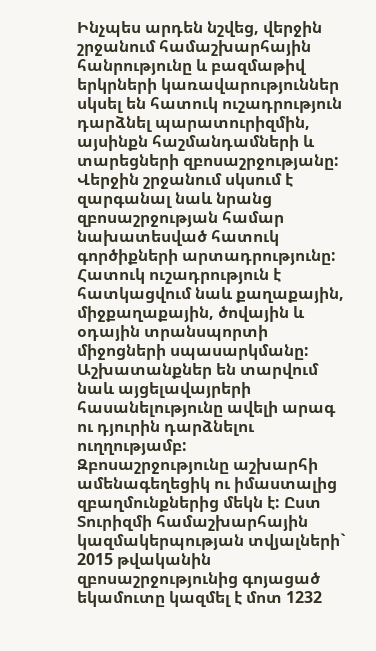Ինչպես արդեն նշվեց, վերջին շրջանում համաշխարհային հանրությունը և բազմաթիվ երկրների կառավարություններ սկսել են հատուկ ուշադրություն դարձնել պարատուրիզմին, այսինքն հաշմանդամների և տարեցների զբոսաշրջությանը: Վերջին շրջանում սկսում է զարգանալ նաև նրանց զբոսաշրջության համար նախատեսված հատուկ գործիքների արտադրությունը: Հատուկ ուշադրություն է հատկացվում նաև քաղաքային, միջքաղաքային, ծովային և օդային տրանսպորտի միջոցների սպասարկմանը: Աշխատանքներ են տարվում նաև այցելավայրերի հասանելությունը ավելի արագ ու դյուրին դարձնելու ուղղությամբ:
Զբոսաշրջությունը աշխարհի ամենագեղեցիկ ու իմաստալից զբաղմունքներից մեկն է: Ըստ Տուրիզմի համաշխարհային կազմակերպության տվյալների` 2015 թվականին զբոսաշրջությունից գոյացած եկամուտը կազմել է մոտ 1232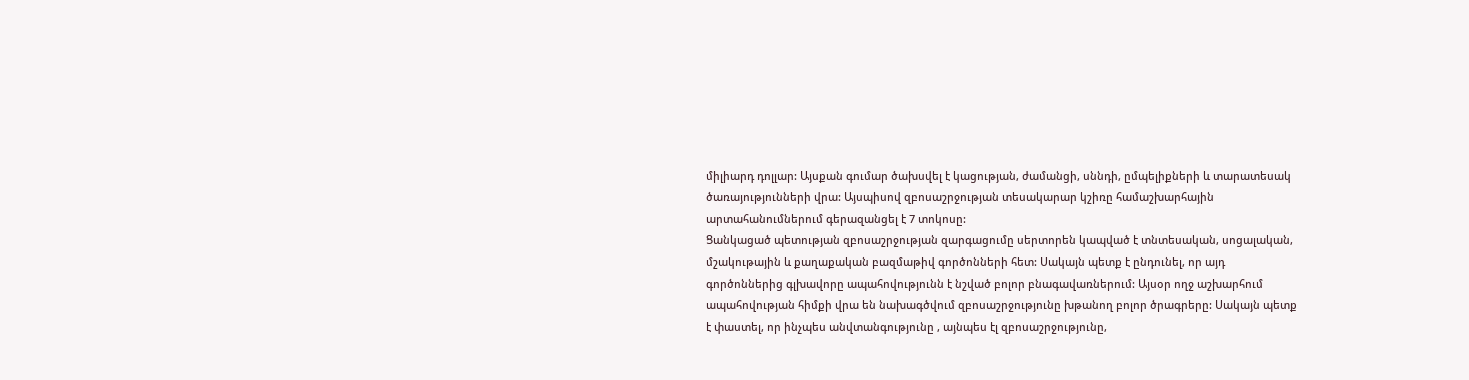միլիարդ դոլլար: Այսքան գումար ծախսվել է կացության, ժամանցի, սննդի, ըմպելիքների և տարատեսակ ծառայությունների վրա: Այսպիսով զբոսաշրջության տեսակարար կշիռը համաշխարհային արտահանումներում գերազանցել է 7 տոկոսը:
Ցանկացած պետության զբոսաշրջության զարգացումը սերտորեն կապված է տնտեսական, սոցալական, մշակութային և քաղաքական բազմաթիվ գործոնների հետ: Սակայն պետք է ընդունել, որ այդ գործոններից գլխավորը ապահովությունն է նշված բոլոր բնագավառներում: Այսօր ողջ աշխարհում ապահովության հիմքի վրա են նախագծվում զբոսաշրջությունը խթանող բոլոր ծրագրերը: Սակայն պետք է փաստել, որ ինչպես անվտանգությունը , այնպես էլ զբոսաշրջությունը,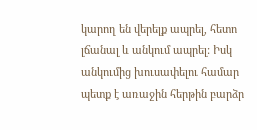կարող են վերելք ապրել, հետո լճանալ և անկում ապրել: Իսկ անկումից խուսափելու համար պետք է առաջին հերթին բարձր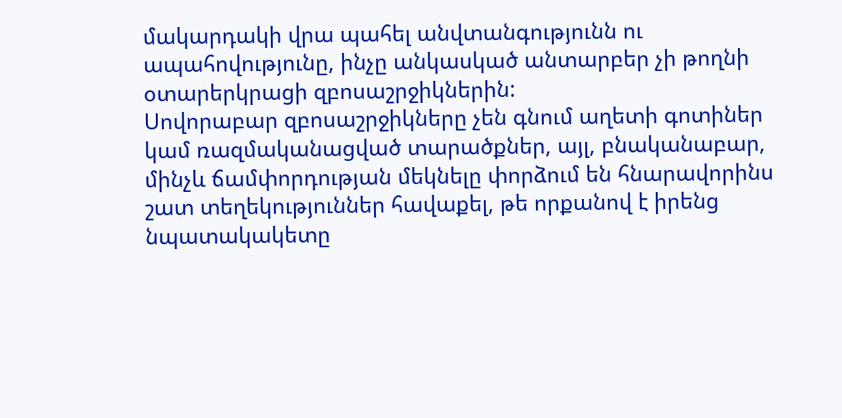մակարդակի վրա պահել անվտանգությունն ու ապահովությունը, ինչը անկասկած անտարբեր չի թողնի օտարերկրացի զբոսաշրջիկներին:
Սովորաբար զբոսաշրջիկները չեն գնում աղետի գոտիներ կամ ռազմականացված տարածքներ, այլ, բնականաբար, մինչև ճամփորդության մեկնելը փորձում են հնարավորինս շատ տեղեկություններ հավաքել, թե որքանով է իրենց նպատակակետը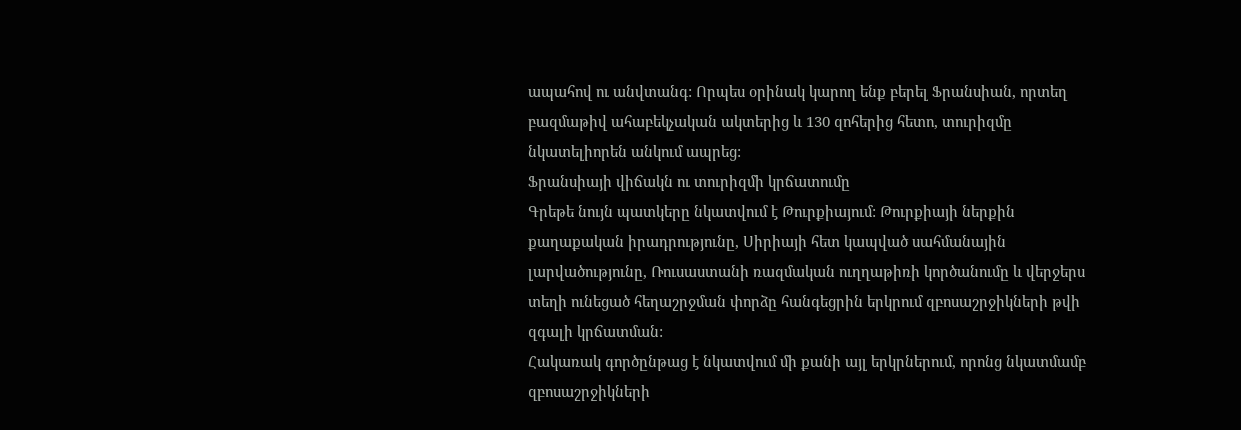ապահով ու անվտանգ: Որպես օրինակ կարող ենք բերել Ֆրանսիան, որտեղ բազմաթիվ ահաբեկչական ակտերից և 130 զոհերից հետո, տուրիզմը նկատելիորեն անկում ապրեց:
Ֆրանսիայի վիճակն ու տուրիզմի կրճատումը
Գրեթե նույն պատկերը նկատվում է Թուրքիայում: Թուրքիայի ներքին քաղաքական իրադրությունը, Սիրիայի հետ կապված սահմանային լարվածությունը, Ռուսաստանի ռազմական ուղղաթիռի կործանումը և վերջերս տեղի ունեցած հեղաշրջման փորձը հանգեցրին երկրում զբոսաշրջիկների թվի զգալի կրճատման:
Հակառակ գործընթաց է նկատվում մի քանի այլ երկրներում, որոնց նկատմամբ զբոսաշրջիկների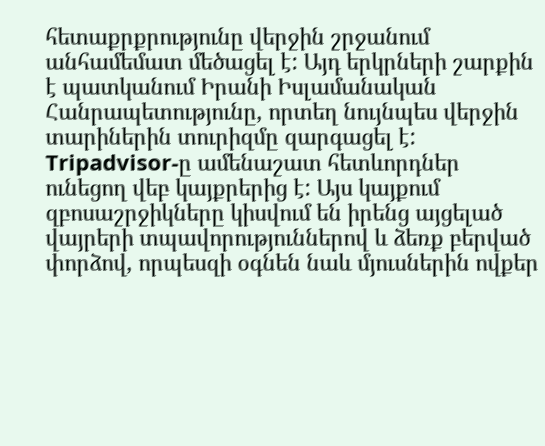հետաքրքրությունը վերջին շրջանում անհամեմատ մեծացել է: Այդ երկրների շարքին է պատկանում Իրանի Իսլամանական Հանրապետությունը, որտեղ նույնպես վերջին տարիներին տուրիզմը զարգացել է:
Tripadvisor-ը ամենաշատ հետևորդներ ունեցող վեբ կայքրերից է: Այս կայքում զբոսաշրջիկները կիսվում են իրենց այցելած վայրերի տպավորություններով և ձեռք բերված փորձով, որպեսզի օգնեն նաև մյուսներին ովքեր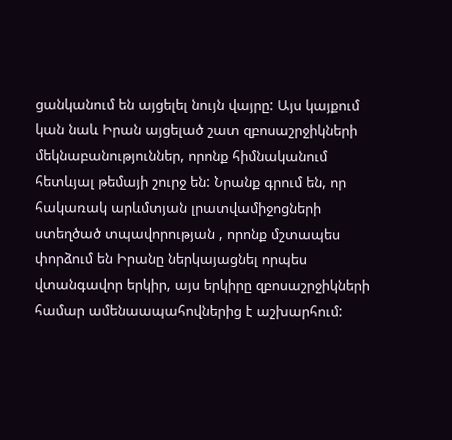ցանկանում են այցելել նույն վայրը: Այս կայքում կան նաև Իրան այցելած շատ զբոսաշրջիկների մեկնաբանություններ, որոնք հիմնականում հետևյալ թեմայի շուրջ են: Նրանք գրում են, որ հակառակ արևմտյան լրատվամիջոցների ստեղծած տպավորության , որոնք մշտապես փորձում են Իրանը ներկայացնել որպես վտանգավոր երկիր, այս երկիրը զբոսաշրջիկների համար ամենաապահովներից է աշխարհում: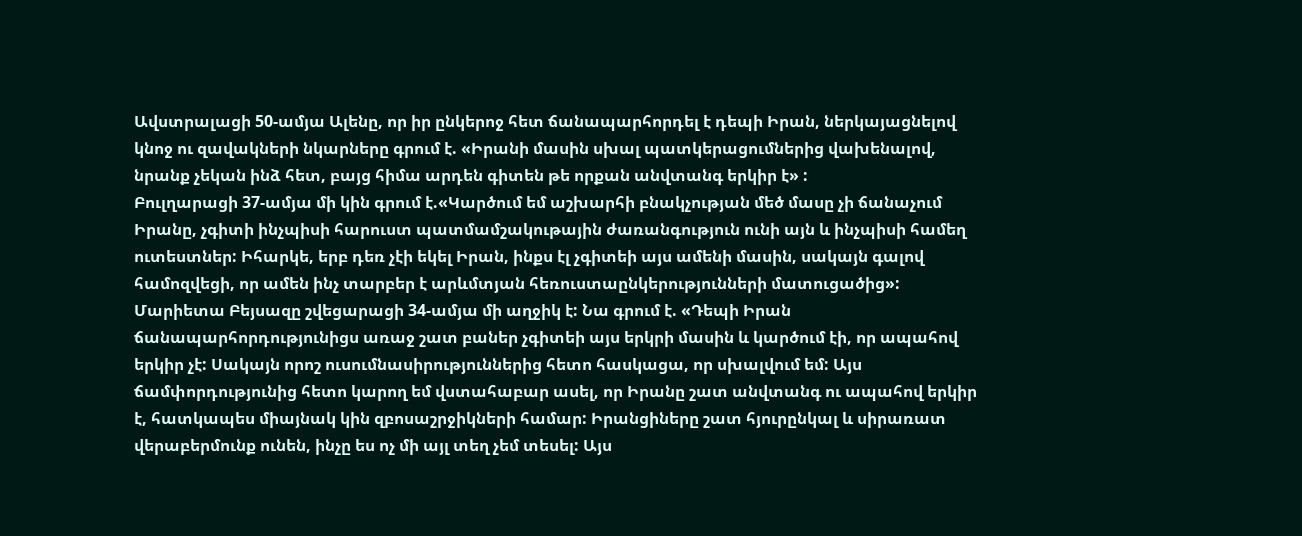Ավստրալացի 50-ամյա Ալենը, որ իր ընկերոջ հետ ճանապարհորդել է դեպի Իրան, ներկայացնելով կնոջ ու զավակների նկարները գրում է. «Իրանի մասին սխալ պատկերացումներից վախենալով, նրանք չեկան ինձ հետ, բայց հիմա արդեն գիտեն թե որքան անվտանգ երկիր է» :
Բուլղարացի 37-ամյա մի կին գրում է.«Կարծում եմ աշխարհի բնակչության մեծ մասը չի ճանաչում Իրանը, չգիտի ինչպիսի հարուստ պատմամշակութային ժառանգություն ունի այն և ինչպիսի համեղ ուտեստներ: Իհարկե, երբ դեռ չէի եկել Իրան, ինքս էլ չգիտեի այս ամենի մասին, սակայն գալով համոզվեցի, որ ամեն ինչ տարբեր է արևմտյան հեռուստաընկերությունների մատուցածից»:
Մարիետա Բեյսազը շվեցարացի 34-ամյա մի աղջիկ է: Նա գրում է. «Դեպի Իրան ճանապարհորդությունիցս առաջ շատ բաներ չգիտեի այս երկրի մասին և կարծում էի, որ ապահով երկիր չէ: Սակայն որոշ ուսումնասիրություններից հետո հասկացա, որ սխալվում եմ: Այս ճամփորդությունից հետո կարող եմ վստահաբար ասել, որ Իրանը շատ անվտանգ ու ապահով երկիր է, հատկապես միայնակ կին զբոսաշրջիկների համար: Իրանցիները շատ հյուրընկալ և սիրառատ վերաբերմունք ունեն, ինչը ես ոչ մի այլ տեղ չեմ տեսել: Այս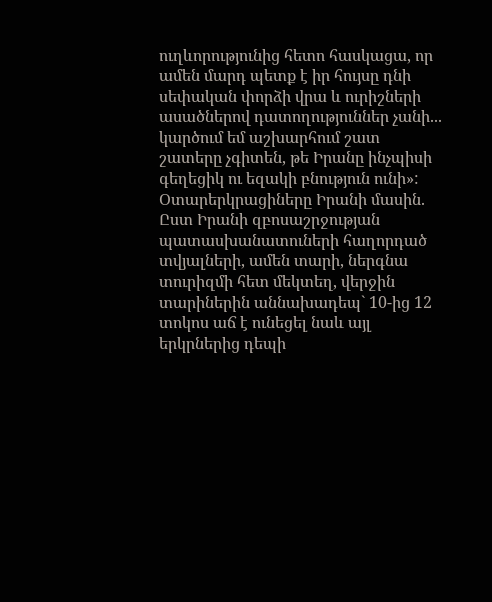ուղևորությունից հետո հասկացա, որ ամեն մարդ պետք է իր հույսը դնի սեփական փորձի վրա և ուրիշների ասածներով դատողություններ չանի... կարծում եմ աշխարհում շատ շատերը չգիտեն, թե Իրանը ինչպիսի գեղեցիկ ու եզակի բնություն ունի»:
Օտարերկրացիները Իրանի մասին.
Ըստ Իրանի զբոսաշրջության պատասխանատուների հաղորդած տվյալների, ամեն տարի, ներգնա տուրիզմի հետ մեկտեղ, վերջին տարիներին աննախադեպ` 10-ից 12 տոկոս աճ է ունեցել նաև այլ երկրներից դեպի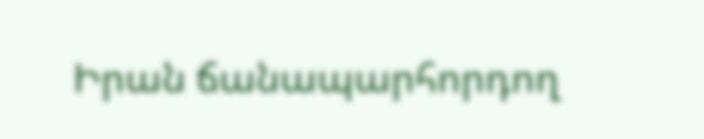Իրան ճանապարհորդող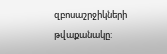զբոսաշրջիկների թվաքանակը: